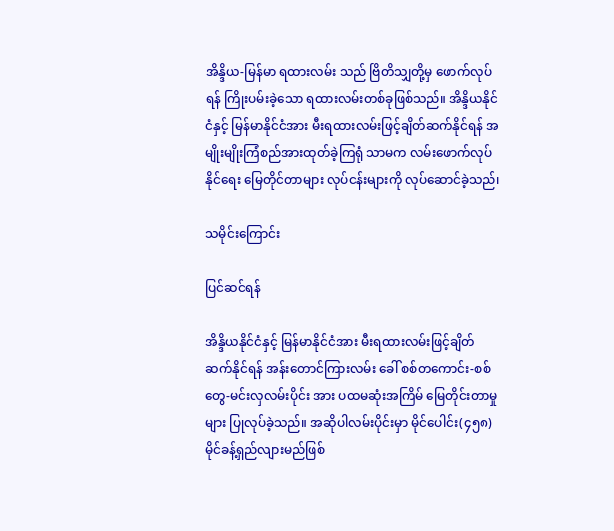အိန္ဒိယ-မြန်မာ ရထားလမ်း သည် ဗြိတိသျှတို့မှ ဖောက်လုပ်ရန် ကြိုးပမ်းခဲ့သော ရထားလမ်းတစ်ခုဖြစ်သည်။ အိန္ဒိယနိုင်ငံနှင့် မြန်မာနိုင်ငံအား မီးရထားလမ်းဖြင့်ချိတ်ဆက်နိုင်ရန် အမျိုးမျိုးကြံစည်အားထုတ်ခဲ့ကြရုံ သာမက လမ်းဖောက်လုပ်နိုင်ရေး မြေတိုင်တာများ လုပ်ငန်းများကို လုပ်ဆောင်ခဲ့သည်၊

သမိုင်းကြောင်း

ပြင်ဆင်ရန်

အိန္ဒိယနိုင်ငံနှင့် မြန်မာနိုင်ငံအား မီးရထားလမ်းဖြင့်ချိတ်ဆက်နိုင်ရန် အန်းတောင်ကြားလမ်း ခေါ် စစ်တကောင်း-စစ်တွေ-မင်းလှလမ်းပိုင်း အား ပထမဆုံးအကြိမ် မြေတိုင်းတာမှုများ ပြုလုပ်ခဲ့သည်။ အဆိုပါလမ်းပိုင်းမှာ မိုင်ပေါင်း(၄၅၈)မိုင်ခန့်ရှည်လျားမည်ဖြစ်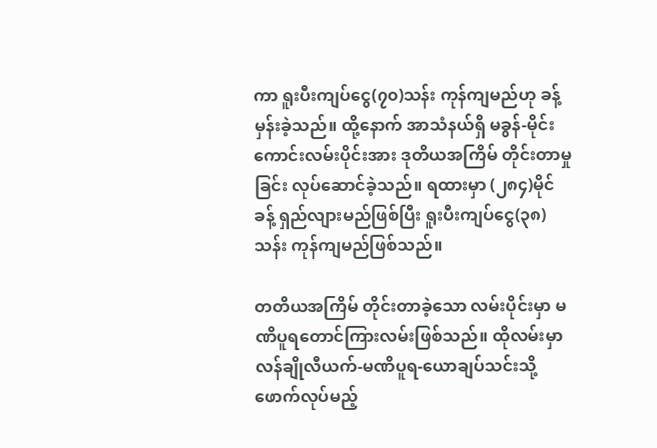ကာ ရူးပီးကျပ်ငွေ(၇၀)သန်း ကုန်ကျမည်ဟု ခန့်မှန်းခဲ့သည်။ ထို့နောက် အာသံနယ်ရှိ မခွန်-မိုင်းကောင်းလမ်းပိုင်းအား ဒုတိယအကြိမ် တိုင်းတာမှုခြင်း လုပ်ဆောင်ခဲ့သည်။ ရထားမှာ (၂၈၄)မိုင်ခန့် ရှည်လျားမည်ဖြစ်ပြီး ရူးပီးကျပ်ငွေ(၃၈)သန်း ကုန်ကျမည်ဖြစ်သည်။

တတိယအကြိမ် တိုင်းတာခဲ့သော လမ်းပိုင်းမှာ မဏိပူရတောင်ကြားလမ်းဖြစ်သည်။ ထိုလမ်းမှာ လန်ချိုလီယက်-မဏိပူရ-ယောချပ်သင်းသို့ ဖောက်လုပ်မည့်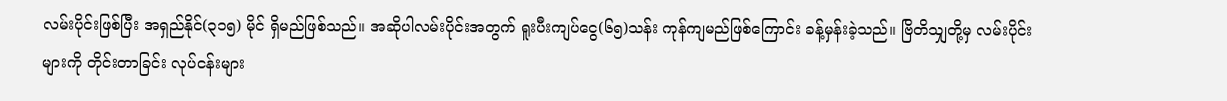လမ်းပိုင်းဖြစ်ပြီး အရှည်နိုင်(၃၁၅) မိုင် ရှိမည်ဖြစ်သည်။ အဆိုပါလမ်းပိုင်းအတွက် ရူးပီးကျပ်ငွေ(၆၅)သန်း ကုန်ကျမည်ဖြစ်ကြောင်း ခန့်မှန်းခဲ့သည်။ ဗြိတိသျှတို့မှ လမ်းပိုင်းများကို တိုင်းတာခြင်း လုပ်ငန်းများ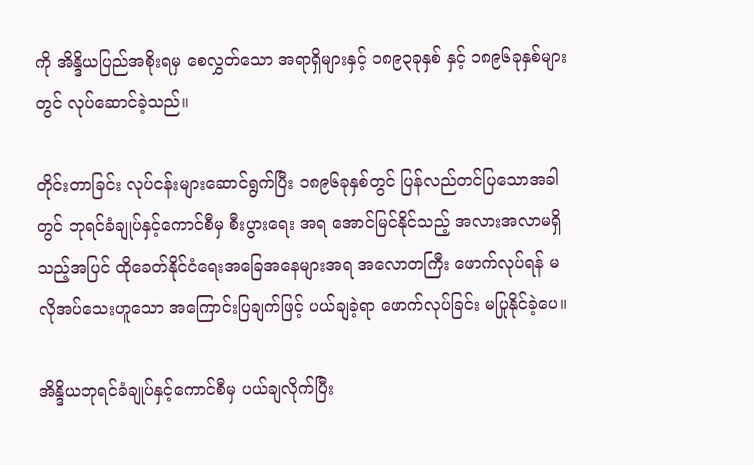ကို အိန္ဒိယပြည်အစိုးရမှ စေလွှတ်သော အရာရှိများနှင့် ၁၈၉၃ခုနှစ် နှင့် ၁၈၉၆ခုနှစ်များတွင် လုပ်ဆောင်ခဲ့သည်။

တိုင်းတာခြင်း လုပ်ငန်းများဆောင်ရွက်ပြီး ၁၈၉၆ခုနှစ်တွင် ပြန်လည်တင်ပြသောအခါတွင် ဘုရင်ခံချုပ်နှင့်ကောင်စီမှ စီးပွားရေး အရ အောင်မြင်နိုင်သည့် အလားအလာမရှိသည့်အပြင် ထိုခေတ်နိုင်ငံရေးအခြေအနေများအရ အလောတကြီး ဖောက်လုပ်ရန် မလိုအပ်သေးဟူသော အကြောင်းပြချက်ဖြင့် ပယ်ချခဲ့ရာ ဖောက်လုပ်ခြင်း မပြုနိုင်ခဲ့ပေ။

အိန္ဒိယဘုရင်ခံချုပ်နှင့်ကောင်စီမှ ပယ်ချလိုက်ပြီး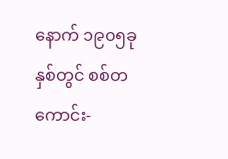နောက် ၁၉၀၅ခုနှစ်တွင် စစ်တကောင်း-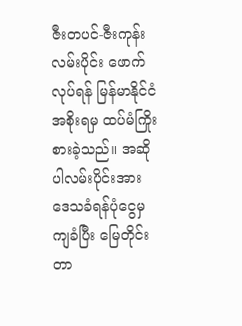ဇီးတပင်-ဇီးကုန်း လမ်းပိုင်း ဖောက်လုပ်ရန် မြန်မာနိုင်ငံအစိုးရမှ ထပ်မံကြိုးစားခဲ့သည်။ အဆိုပါလမ်းပိုင်းအား ဒေသခံရန်ပုံငွေမှ ကျခံပြီး မြေတိုင်းတာ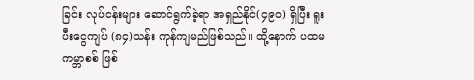ခြင်း လုပ်ငန်းများ ဆောင်ရွက်ခဲ့ရာ အရှည်နိုင်(၄၉၀) ရှိပြီး ရူးပီးငွေကျပ် (၈၄)သန်း ကုန်ကျမည်ဖြစ်သည်။ ထို့နောက် ပထမကမ္ဘာစစ် ဖြစ်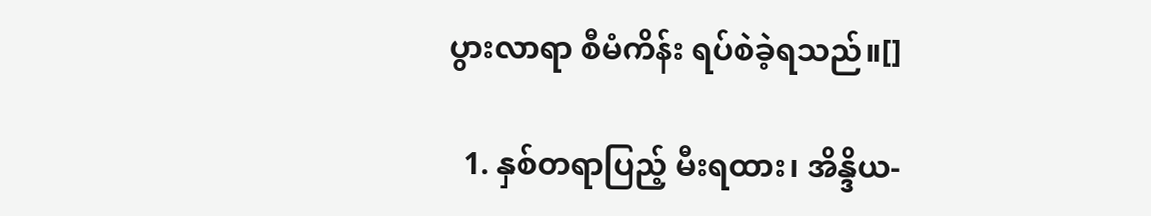ပွားလာရာ စီမံကိန်း ရပ်စဲခဲ့ရသည်။[]

  1. နှစ်တရာပြည့် မီးရထား၊ အိန္ဒိယ-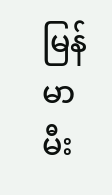မြန်မာ မီး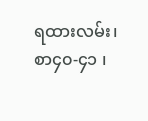ရထားလမ်း၊ စာ၄၀-၄၁ ၊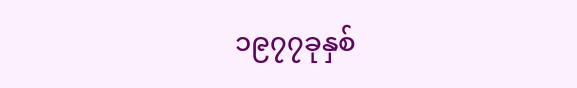၁၉၇၇ခုနှစ်